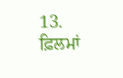13. ਫ਼ਿਲਮਾਂ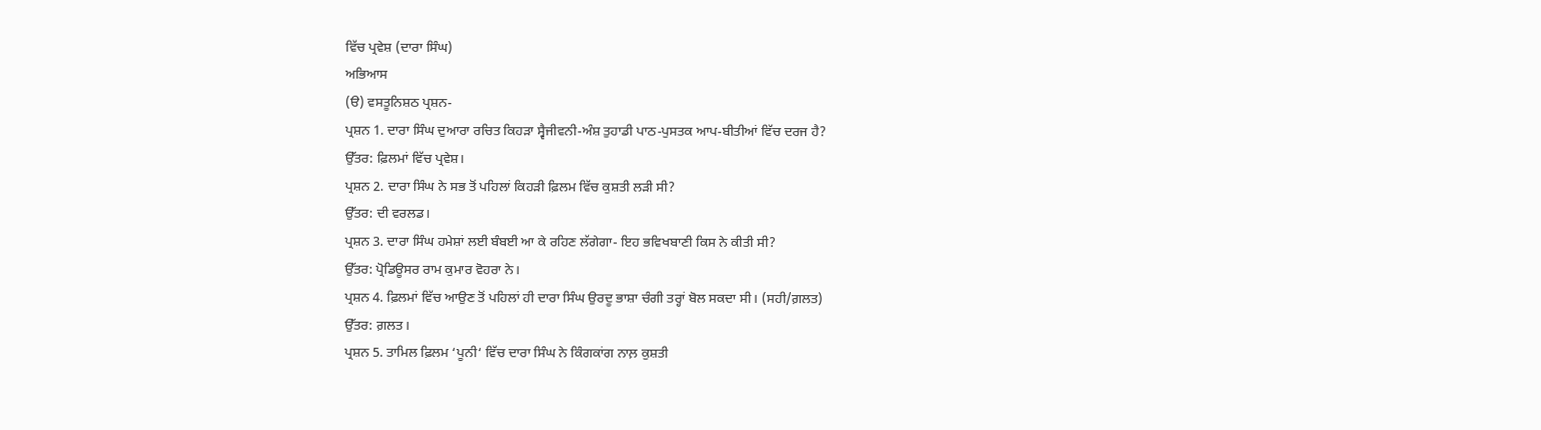ਵਿੱਚ ਪ੍ਰਵੇਸ਼ (ਦਾਰਾ ਸਿੰਘ)
ਅਭਿਆਸ
(ੳ) ਵਸਤੂਨਿਸ਼ਠ ਪ੍ਰਸ਼ਨ-
ਪ੍ਰਸ਼ਨ 1. ਦਾਰਾ ਸਿੰਘ ਦੁਆਰਾ ਰਚਿਤ ਕਿਹੜਾ ਸ੍ਵੈਜੀਵਨੀ-ਅੰਸ਼ ਤੁਹਾਡੀ ਪਾਠ-ਪੁਸਤਕ ਆਪ-ਬੀਤੀਆਂ ਵਿੱਚ ਦਰਜ ਹੈ?
ਉੱਤਰ: ਫ਼ਿਲਮਾਂ ਵਿੱਚ ਪ੍ਰਵੇਸ਼।
ਪ੍ਰਸ਼ਨ 2. ਦਾਰਾ ਸਿੰਘ ਨੇ ਸਭ ਤੋਂ ਪਹਿਲਾਂ ਕਿਹੜੀ ਫ਼ਿਲਮ ਵਿੱਚ ਕੁਸ਼ਤੀ ਲੜੀ ਸੀ?
ਉੱਤਰ: ਦੀ ਵਰਲਡ।
ਪ੍ਰਸ਼ਨ 3. ਦਾਰਾ ਸਿੰਘ ਹਮੇਸ਼ਾਂ ਲਈ ਬੰਬਈ ਆ ਕੇ ਰਹਿਣ ਲੱਗੇਗਾ- ਇਹ ਭਵਿਖਬਾਣੀ ਕਿਸ ਨੇ ਕੀਤੀ ਸੀ?
ਉੱਤਰ: ਪ੍ਰੋਡਿਊਸਰ ਰਾਮ ਕੁਮਾਰ ਵੋਹਰਾ ਨੇ।
ਪ੍ਰਸ਼ਨ 4. ਫ਼ਿਲਮਾਂ ਵਿੱਚ ਆਉਣ ਤੋਂ ਪਹਿਲਾਂ ਹੀ ਦਾਰਾ ਸਿੰਘ ਉਰਦੂ ਭਾਸ਼ਾ ਚੰਗੀ ਤਰ੍ਹਾਂ ਬੋਲ ਸਕਦਾ ਸੀ। (ਸਹੀ/ਗ਼ਲਤ)
ਉੱਤਰ: ਗ਼ਲਤ।
ਪ੍ਰਸ਼ਨ 5. ਤਾਮਿਲ ਫ਼ਿਲਮ ‘ਪੂਨੀ‘ ਵਿੱਚ ਦਾਰਾ ਸਿੰਘ ਨੇ ਕਿੰਗਕਾਂਗ ਨਾਲ਼ ਕੁਸ਼ਤੀ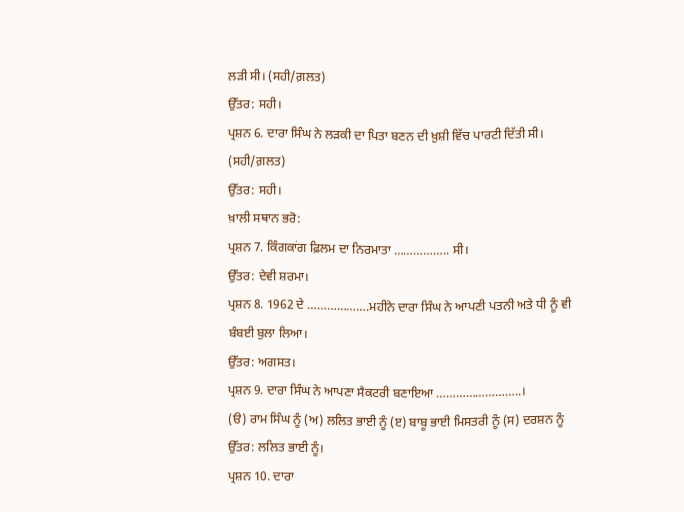ਲੜੀ ਸੀ। (ਸਹੀ/ਗ਼ਲਤ)
ਉੱਤਰ: ਸਹੀ।
ਪ੍ਰਸ਼ਨ 6. ਦਾਰਾ ਸਿੰਘ ਨੇ ਲੜਕੀ ਦਾ ਪਿਤਾ ਬਣਨ ਦੀ ਖ਼ੁਸ਼ੀ ਵਿੱਚ ਪਾਰਟੀ ਦਿੱਤੀ ਸੀ। (ਸਹੀ/ਗ਼ਲਤ)
ਉੱਤਰ: ਸਹੀ।
ਖ਼ਾਲੀ ਸਥਾਨ ਭਰੋ:
ਪ੍ਰਸ਼ਨ 7. ਕਿੰਗਕਾਂਗ ਫ਼ਿਲਮ ਦਾ ਨਿਰਮਾਤਾ …………….. ਸੀ।
ਉੱਤਰ: ਦੇਵੀ ਸ਼ਰਮਾ।
ਪ੍ਰਸ਼ਨ 8. 1962 ਦੇ ……………….ਮਹੀਨੇ ਦਾਰਾ ਸਿੰਘ ਨੇ ਆਪਣੀ ਪਤਨੀ ਅਤੇ ਧੀ ਨੂੰ ਵੀ ਬੰਬਈ ਬੁਲਾ ਲਿਆ।
ਉੱਤਰ: ਅਗਸਤ।
ਪ੍ਰਸ਼ਨ 9. ਦਾਰਾ ਸਿੰਘ ਨੇ ਆਪਣਾ ਸੈਕਟਰੀ ਬਣਾਇਆ ……………………..।
(ੳ) ਰਾਮ ਸਿੰਘ ਨੂੰ (ਅ) ਲਲਿਤ ਭਾਈ ਨੂੰ (ੲ) ਬਾਬੂ ਭਾਈ ਮਿਸਤਰੀ ਨੂੰ (ਸ) ਦਰਸ਼ਨ ਨੂੰ
ਉੱਤਰ: ਲਲਿਤ ਭਾਈ ਨੂੰ।
ਪ੍ਰਸ਼ਨ 10. ਦਾਰਾ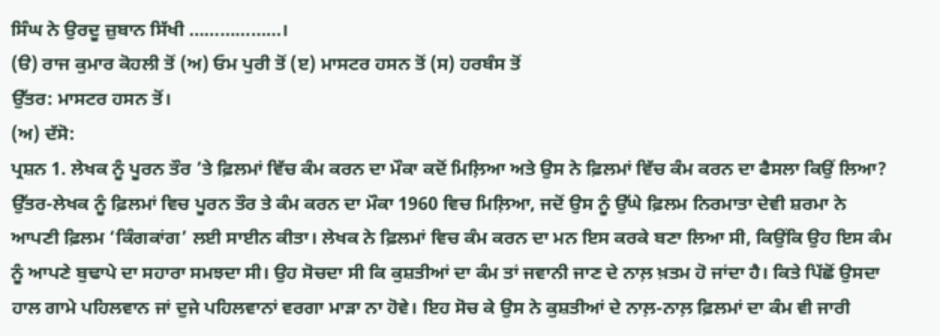ਸਿੰਘ ਨੇ ਉਰਦੂ ਜ਼ੁਬਾਨ ਸਿੱਖੀ ………………।
(ੳ) ਰਾਜ ਕੁਮਾਰ ਕੋਹਲੀ ਤੋਂ (ਅ) ਓਮ ਪੁਰੀ ਤੋਂ (ੲ) ਮਾਸਟਰ ਹਸਨ ਤੋਂ (ਸ) ਹਰਬੰਸ ਤੋਂ
ਉੱਤਰ: ਮਾਸਟਰ ਹਸਨ ਤੋਂ।
(ਅ) ਦੱਸੋ:
ਪ੍ਰਸ਼ਨ 1. ਲੇਖਕ ਨੂੰ ਪੂਰਨ ਤੌਰ ’ਤੇ ਫ਼ਿਲਮਾਂ ਵਿੱਚ ਕੰਮ ਕਰਨ ਦਾ ਮੌਕਾ ਕਦੋਂ ਮਿਲ਼ਿਆ ਅਤੇ ਉਸ ਨੇ ਫ਼ਿਲਮਾਂ ਵਿੱਚ ਕੰਮ ਕਰਨ ਦਾ ਫੈਸਲਾ ਕਿਉਂ ਲਿਆ?
ਉੱਤਰ-ਲੇਖਕ ਨੂੰ ਫ਼ਿਲਮਾਂ ਵਿਚ ਪੂਰਨ ਤੌਰ ਤੇ ਕੰਮ ਕਰਨ ਦਾ ਮੌਕਾ 1960 ਵਿਚ ਮਿਲ਼ਿਆ, ਜਦੋਂ ਉਸ ਨੂੰ ਉੱਘੇ ਫ਼ਿਲਮ ਨਿਰਮਾਤਾ ਦੇਵੀ ਸ਼ਰਮਾ ਨੇ ਆਪਣੀ ਫ਼ਿਲਮ ‘ਕਿੰਗਕਾਂਗ’ ਲਈ ਸਾਈਨ ਕੀਤਾ। ਲੇਖਕ ਨੇ ਫ਼ਿਲਮਾਂ ਵਿਚ ਕੰਮ ਕਰਨ ਦਾ ਮਨ ਇਸ ਕਰਕੇ ਬਣਾ ਲਿਆ ਸੀ, ਕਿਉਂਕਿ ਉਹ ਇਸ ਕੰਮ ਨੂੰ ਆਪਣੇ ਬੁਢਾਪੇ ਦਾ ਸਹਾਰਾ ਸਮਝਦਾ ਸੀ। ਉਹ ਸੋਚਦਾ ਸੀ ਕਿ ਕੁਸ਼ਤੀਆਂ ਦਾ ਕੰਮ ਤਾਂ ਜਵਾਨੀ ਜਾਣ ਦੇ ਨਾਲ਼ ਖ਼ਤਮ ਹੋ ਜਾਂਦਾ ਹੈ। ਕਿਤੇ ਪਿੱਛੋਂ ਉਸਦਾ ਹਾਲ ਗਾਮੇ ਪਹਿਲਵਾਨ ਜਾਂ ਦੁਜੇ ਪਹਿਲਵਾਨਾਂ ਵਰਗਾ ਮਾੜਾ ਨਾ ਹੋਵੇ। ਇਹ ਸੋਚ ਕੇ ਉਸ ਨੇ ਕੁਸ਼ਤੀਆਂ ਦੇ ਨਾਲ਼-ਨਾਲ਼ ਫ਼ਿਲਮਾਂ ਦਾ ਕੰਮ ਵੀ ਜਾਰੀ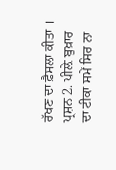ਰੱਖਣ ਦਾ ਫ਼ੈਸਲਾ ਕੀਤਾ ।
ਪ੍ਰਸ਼ਨ 2. ਪੀਲ਼ੇ ਬੁਖ਼ਾਰ ਦਾ ਟੀਕਾ ਸਮੇਂ ਸਿਰ ਨਾ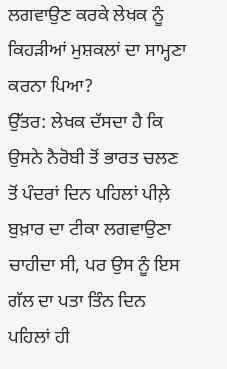ਲਗਵਾਉਣ ਕਰਕੇ ਲੇਖਕ ਨੂੰ ਕਿਹੜੀਆਂ ਮੁਸ਼ਕਲਾਂ ਦਾ ਸਾਮ੍ਹਣਾ ਕਰਨਾ ਪਿਆ?
ਉੱਤਰ: ਲੇਖਕ ਦੱਸਦਾ ਹੈ ਕਿ ਉਸਨੇ ਨੈਰੋਬੀ ਤੋਂ ਭਾਰਤ ਚਲਣ ਤੋਂ ਪੰਦਰਾਂ ਦਿਨ ਪਹਿਲਾਂ ਪੀਲ਼ੇ ਬੁਖ਼ਾਰ ਦਾ ਟੀਕਾ ਲਗਵਾਉਣਾ ਚਾਹੀਦਾ ਸੀ, ਪਰ ਉਸ ਨੂੰ ਇਸ ਗੱਲ ਦਾ ਪਤਾ ਤਿੰਨ ਦਿਨ ਪਹਿਲਾਂ ਹੀ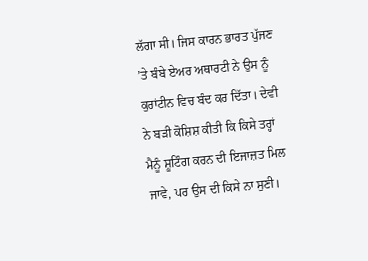ਲੱਗਾ ਸੀ। ਜਿਸ ਕਾਰਨ ਭਾਰਤ ਪੁੱਜਣ ’ਤੇ ਬੰਬੇ ਏਅਰ ਅਥਾਰਟੀ ਨੇ ਉਸ ਨੂੰ ਕੁਰਾਂਟੀਨ ਵਿਚ ਬੰਦ ਕਰ ਦਿੱਤਾ। ਦੇਵੀ ਨੇ ਬੜੀ ਕੋਸ਼ਿਸ਼ ਕੀਤੀ ਕਿ ਕਿਸੇ ਤਰ੍ਹਾਂ ਮੈਨੂੰ ਸ਼ੂਟਿੰਗ ਕਰਨ ਦੀ ਇਜਾਜ਼ਤ ਮਿਲ ਜਾਵੇ, ਪਰ ਉਸ ਦੀ ਕਿਸੇ ਨਾ ਸੁਣੀ।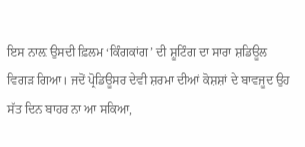ਇਸ ਨਾਲ਼ ਉਸਦੀ ਫ਼ਿਲਮ ‘ਕਿੰਗਕਾਂਗ’ ਦੀ ਸ਼ੂਟਿੰਗ ਦਾ ਸਾਰਾ ਸ਼ਡਿਊਲ ਵਿਗੜ ਗਿਆ। ਜਦੋਂ ਪ੍ਰੋਡਿਊਸਰ ਦੇਵੀ ਸ਼ਰਮਾ ਦੀਆਂ ਕੋਸ਼ਸ਼ਾਂ ਦੇ ਬਾਵਜੂਦ ਉਹ ਸੱਤ ਦਿਨ ਬਾਹਰ ਨਾ ਆ ਸਕਿਆ,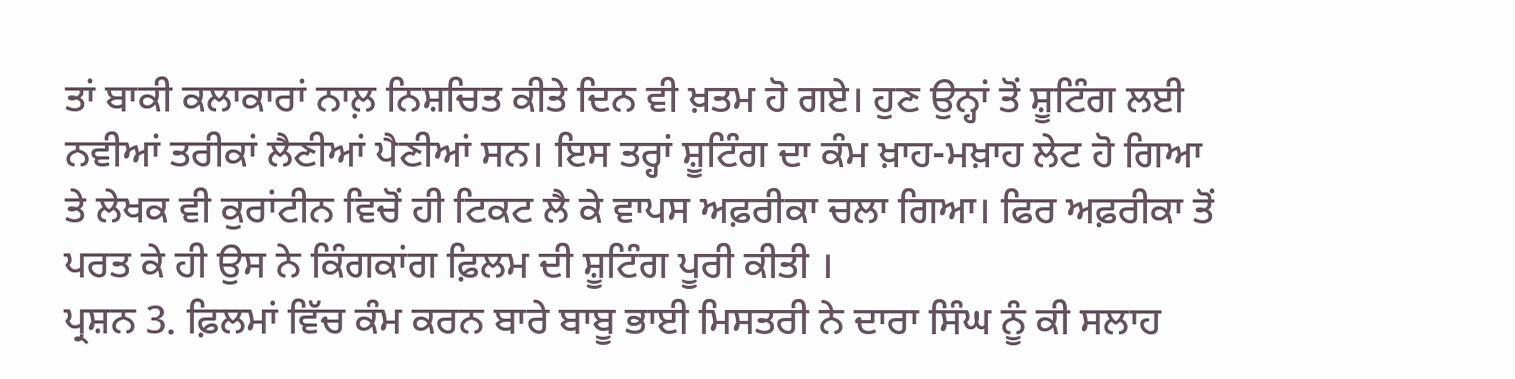ਤਾਂ ਬਾਕੀ ਕਲਾਕਾਰਾਂ ਨਾਲ਼ ਨਿਸ਼ਚਿਤ ਕੀਤੇ ਦਿਨ ਵੀ ਖ਼ਤਮ ਹੋ ਗਏ। ਹੁਣ ਉਨ੍ਹਾਂ ਤੋਂ ਸ਼ੂਟਿੰਗ ਲਈ ਨਵੀਆਂ ਤਰੀਕਾਂ ਲੈਣੀਆਂ ਪੈਣੀਆਂ ਸਨ। ਇਸ ਤਰ੍ਹਾਂ ਸ਼ੂਟਿੰਗ ਦਾ ਕੰਮ ਖ਼ਾਹ-ਮਖ਼ਾਹ ਲੇਟ ਹੋ ਗਿਆ ਤੇ ਲੇਖਕ ਵੀ ਕੁਰਾਂਟੀਨ ਵਿਚੋਂ ਹੀ ਟਿਕਟ ਲੈ ਕੇ ਵਾਪਸ ਅਫ਼ਰੀਕਾ ਚਲਾ ਗਿਆ। ਫਿਰ ਅਫ਼ਰੀਕਾ ਤੋਂ ਪਰਤ ਕੇ ਹੀ ਉਸ ਨੇ ਕਿੰਗਕਾਂਗ ਫ਼ਿਲਮ ਦੀ ਸ਼ੂਟਿੰਗ ਪੂਰੀ ਕੀਤੀ ।
ਪ੍ਰਸ਼ਨ 3. ਫ਼ਿਲਮਾਂ ਵਿੱਚ ਕੰਮ ਕਰਨ ਬਾਰੇ ਬਾਬੂ ਭਾਈ ਮਿਸਤਰੀ ਨੇ ਦਾਰਾ ਸਿੰਘ ਨੂੰ ਕੀ ਸਲਾਹ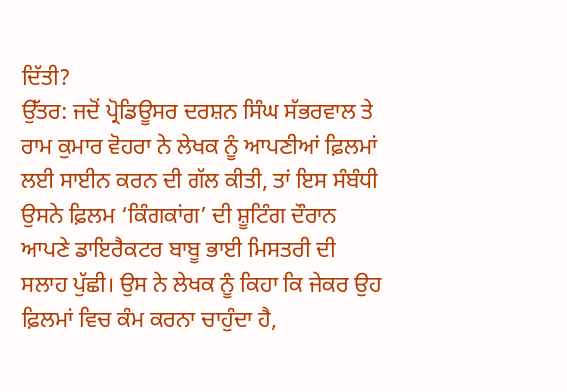ਦਿੱਤੀ?
ਉੱਤਰ: ਜਦੋਂ ਪ੍ਰੋਡਿਊਸਰ ਦਰਸ਼ਨ ਸਿੰਘ ਸੱਭਰਵਾਲ ਤੇ ਰਾਮ ਕੁਮਾਰ ਵੋਹਰਾ ਨੇ ਲੇਖਕ ਨੂੰ ਆਪਣੀਆਂ ਫ਼ਿਲਮਾਂ ਲਈ ਸਾਈਨ ਕਰਨ ਦੀ ਗੱਲ ਕੀਤੀ, ਤਾਂ ਇਸ ਸੰਬੰਧੀ ਉਸਨੇ ਫ਼ਿਲਮ ‘ਕਿੰਗਕਾਂਗ’ ਦੀ ਸ਼ੂਟਿੰਗ ਦੌਰਾਨ ਆਪਣੇ ਡਾਇਰੈਕਟਰ ਬਾਬੂ ਭਾਈ ਮਿਸਤਰੀ ਦੀ ਸਲਾਹ ਪੁੱਛੀ। ਉਸ ਨੇ ਲੇਖਕ ਨੂੰ ਕਿਹਾ ਕਿ ਜੇਕਰ ਉਹ ਫ਼ਿਲਮਾਂ ਵਿਚ ਕੰਮ ਕਰਨਾ ਚਾਹੁੰਦਾ ਹੈ,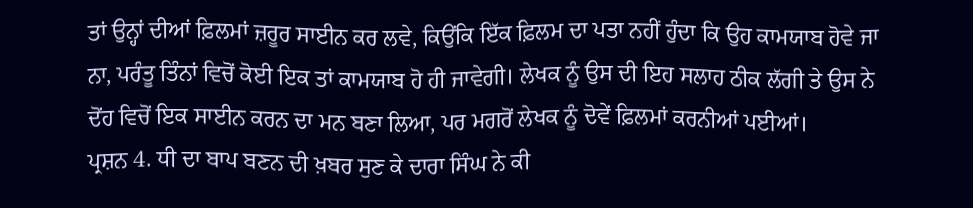ਤਾਂ ਉਨ੍ਹਾਂ ਦੀਆਂ ਫ਼ਿਲਮਾਂ ਜ਼ਰੂਰ ਸਾਈਨ ਕਰ ਲਵੇ, ਕਿਉਂਕਿ ਇੱਕ ਫ਼ਿਲਮ ਦਾ ਪਤਾ ਨਹੀਂ ਹੁੰਦਾ ਕਿ ਉਹ ਕਾਮਯਾਬ ਹੋਵੇ ਜਾ ਨਾ, ਪਰੰਤੂ ਤਿੰਨਾਂ ਵਿਚੋਂ ਕੋਈ ਇਕ ਤਾਂ ਕਾਮਯਾਬ ਹੋ ਹੀ ਜਾਵੇਗੀ। ਲੇਖਕ ਨੂੰ ਉਸ ਦੀ ਇਹ ਸਲਾਹ ਠੀਕ ਲੱਗੀ ਤੇ ਉਸ ਨੇ ਦੋਂਹ ਵਿਚੋਂ ਇਕ ਸਾਈਨ ਕਰਨ ਦਾ ਮਨ ਬਣਾ ਲਿਆ, ਪਰ ਮਗਰੋਂ ਲੇਖਕ ਨੂੰ ਦੋਵੇਂ ਫ਼ਿਲਮਾਂ ਕਰਨੀਆਂ ਪਈਆਂ।
ਪ੍ਰਸ਼ਨ 4. ਧੀ ਦਾ ਬਾਪ ਬਣਨ ਦੀ ਖ਼ਬਰ ਸੁਣ ਕੇ ਦਾਰਾ ਸਿੰਘ ਨੇ ਕੀ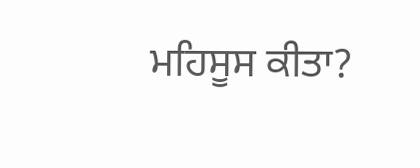ਮਹਿਸੂਸ ਕੀਤਾ?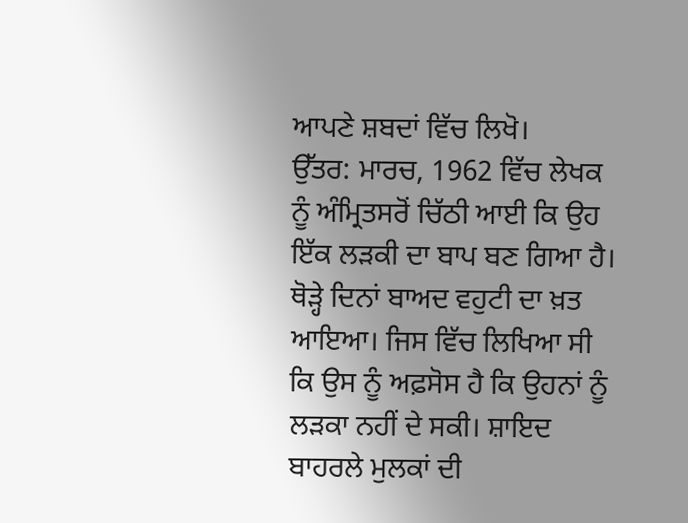ਆਪਣੇ ਸ਼ਬਦਾਂ ਵਿੱਚ ਲਿਖੋ।
ਉੱਤਰ: ਮਾਰਚ, 1962 ਵਿੱਚ ਲੇਖਕ ਨੂੰ ਅੰਮ੍ਰਿਤਸਰੋਂ ਚਿੱਠੀ ਆਈ ਕਿ ਉਹ ਇੱਕ ਲੜਕੀ ਦਾ ਬਾਪ ਬਣ ਗਿਆ ਹੈ। ਥੋੜ੍ਹੇ ਦਿਨਾਂ ਬਾਅਦ ਵਹੁਟੀ ਦਾ ਖ਼ਤ ਆਇਆ। ਜਿਸ ਵਿੱਚ ਲਿਖਿਆ ਸੀ ਕਿ ਉਸ ਨੂੰ ਅਫ਼ਸੋਸ ਹੈ ਕਿ ਉਹਨਾਂ ਨੂੰ ਲੜਕਾ ਨਹੀਂ ਦੇ ਸਕੀ। ਸ਼ਾਇਦ ਬਾਹਰਲੇ ਮੁਲਕਾਂ ਦੀ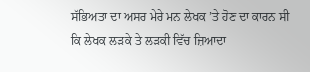ਸੱਭਿਅਤਾ ਦਾ ਅਸਰ ਮੇਰੇ ਮਨ ਲੇਖਕ ’ਤੇ ਹੋਣ ਦਾ ਕਾਰਨ ਸੀ ਕਿ ਲੇਖਕ ਲੜਕੇ ਤੇ ਲੜਕੀ ਵਿੱਚ ਜ਼ਿਆਦਾ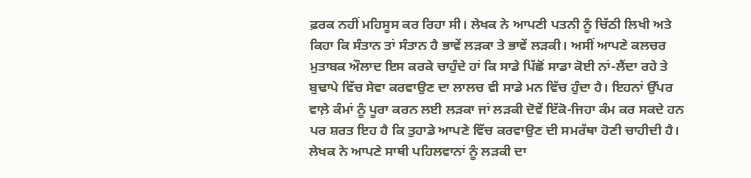ਫ਼ਰਕ ਨਹੀਂ ਮਹਿਸੂਸ ਕਰ ਰਿਹਾ ਸੀ। ਲੇਖਕ ਨੇ ਆਪਣੀ ਪਤਨੀ ਨੂੰ ਚਿੱਠੀ ਲਿਖੀ ਅਤੇ ਕਿਹਾ ਕਿ ਸੰਤਾਨ ਤਾਂ ਸੰਤਾਨ ਹੈ ਭਾਵੇਂ ਲੜਕਾ ਤੇ ਭਾਵੇਂ ਲੜਕੀ। ਅਸੀਂ ਆਪਣੇ ਕਲਚਰ ਮੁਤਾਬਕ ਔਲਾਦ ਇਸ ਕਰਕੇ ਚਾਹੁੰਦੇ ਹਾਂ ਕਿ ਸਾਡੇ ਪਿੱਛੋਂ ਸਾਡਾ ਕੋਈ ਨਾਂ-ਲੈਂਦਾ ਰਹੇ ਤੇ ਬੁਢਾਪੇ ਵਿੱਚ ਸੇਵਾ ਕਰਵਾਉਣ ਦਾ ਲਾਲਚ ਵੀ ਸਾਡੇ ਮਨ ਵਿੱਚ ਹੁੰਦਾ ਹੈ। ਇਹਨਾਂ ਉੱਪਰ ਵਾਲ਼ੇ ਕੰਮਾਂ ਨੂੰ ਪੂਰਾ ਕਰਨ ਲਈ ਲੜਕਾ ਜਾਂ ਲੜਕੀ ਦੋਵੇਂ ਇੱਕੋ-ਜਿਹਾ ਕੰਮ ਕਰ ਸਕਦੇ ਹਨ ਪਰ ਸ਼ਰਤ ਇਹ ਹੈ ਕਿ ਤੁਹਾਡੇ ਆਪਣੇ ਵਿੱਚ ਕਰਵਾਉਣ ਦੀ ਸਮਰੱਥਾ ਹੋਣੀ ਚਾਹੀਦੀ ਹੈ। ਲੇਖਕ ਨੇ ਆਪਣੇ ਸਾਥੀ ਪਹਿਲਵਾਨਾਂ ਨੂੰ ਲੜਕੀ ਦਾ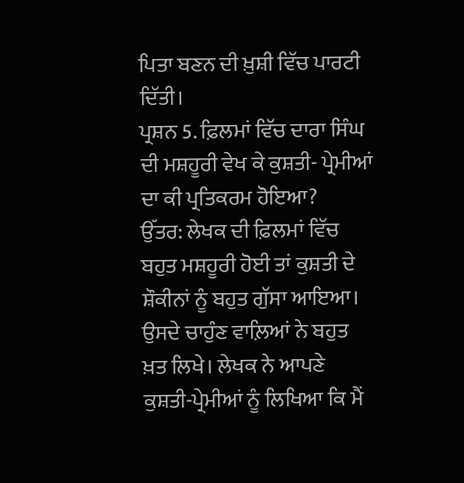ਪਿਤਾ ਬਣਨ ਦੀ ਖ਼ੁਸ਼ੀ ਵਿੱਚ ਪਾਰਟੀ ਦਿੱਤੀ।
ਪ੍ਰਸ਼ਨ 5. ਫ਼ਿਲਮਾਂ ਵਿੱਚ ਦਾਰਾ ਸਿੰਘ ਦੀ ਮਸ਼ਹੂਰੀ ਵੇਖ ਕੇ ਕੁਸ਼ਤੀ- ਪ੍ਰੇਮੀਆਂ ਦਾ ਕੀ ਪ੍ਰਤਿਕਰਮ ਹੋਇਆ?
ਉੱਤਰ: ਲੇਖਕ ਦੀ ਫ਼ਿਲਮਾਂ ਵਿੱਚ ਬਹੁਤ ਮਸ਼ਹੂਰੀ ਹੋਈ ਤਾਂ ਕੁਸ਼ਤੀ ਦੇ ਸ਼ੌਕੀਨਾਂ ਨੂੰ ਬਹੁਤ ਗੁੱਸਾ ਆਇਆ। ਉਸਦੇ ਚਾਹੁੰਣ ਵਾਲ਼ਿਆਂ ਨੇ ਬਹੁਤ ਖ਼ਤ ਲਿਖੇ। ਲੇਖਕ ਨੇ ਆਪਣੇ ਕੁਸ਼ਤੀ-ਪ੍ਰੇਮੀਆਂ ਨੂੰ ਲਿਖਿਆ ਕਿ ਮੈਂ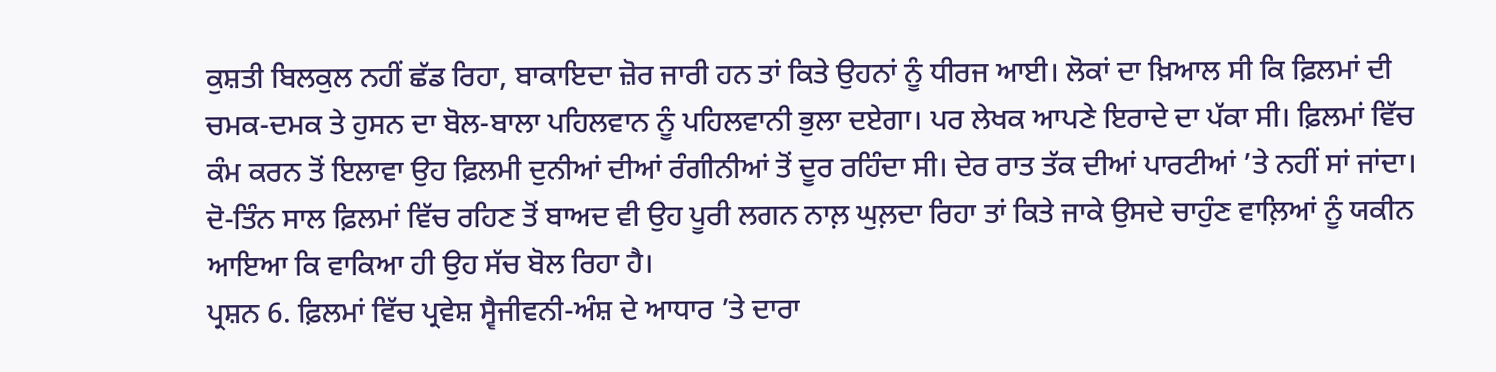ਕੁਸ਼ਤੀ ਬਿਲਕੁਲ ਨਹੀਂ ਛੱਡ ਰਿਹਾ, ਬਾਕਾਇਦਾ ਜ਼ੋਰ ਜਾਰੀ ਹਨ ਤਾਂ ਕਿਤੇ ਉਹਨਾਂ ਨੂੰ ਧੀਰਜ ਆਈ। ਲੋਕਾਂ ਦਾ ਖ਼ਿਆਲ ਸੀ ਕਿ ਫ਼ਿਲਮਾਂ ਦੀ ਚਮਕ-ਦਮਕ ਤੇ ਹੁਸਨ ਦਾ ਬੋਲ-ਬਾਲਾ ਪਹਿਲਵਾਨ ਨੂੰ ਪਹਿਲਵਾਨੀ ਭੁਲਾ ਦਏਗਾ। ਪਰ ਲੇਖਕ ਆਪਣੇ ਇਰਾਦੇ ਦਾ ਪੱਕਾ ਸੀ। ਫ਼ਿਲਮਾਂ ਵਿੱਚ ਕੰਮ ਕਰਨ ਤੋਂ ਇਲਾਵਾ ਉਹ ਫ਼ਿਲਮੀ ਦੁਨੀਆਂ ਦੀਆਂ ਰੰਗੀਨੀਆਂ ਤੋਂ ਦੂਰ ਰਹਿੰਦਾ ਸੀ। ਦੇਰ ਰਾਤ ਤੱਕ ਦੀਆਂ ਪਾਰਟੀਆਂ ’ਤੇ ਨਹੀਂ ਸਾਂ ਜਾਂਦਾ। ਦੋ-ਤਿੰਨ ਸਾਲ ਫ਼ਿਲਮਾਂ ਵਿੱਚ ਰਹਿਣ ਤੋਂ ਬਾਅਦ ਵੀ ਉਹ ਪੂਰੀ ਲਗਨ ਨਾਲ਼ ਘੁਲ਼ਦਾ ਰਿਹਾ ਤਾਂ ਕਿਤੇ ਜਾਕੇ ਉਸਦੇ ਚਾਹੁੰਣ ਵਾਲ਼ਿਆਂ ਨੂੰ ਯਕੀਨ ਆਇਆ ਕਿ ਵਾਕਿਆ ਹੀ ਉਹ ਸੱਚ ਬੋਲ ਰਿਹਾ ਹੈ।
ਪ੍ਰਸ਼ਨ 6. ਫ਼ਿਲਮਾਂ ਵਿੱਚ ਪ੍ਰਵੇਸ਼ ਸ੍ਵੈਜੀਵਨੀ-ਅੰਸ਼ ਦੇ ਆਧਾਰ ’ਤੇ ਦਾਰਾ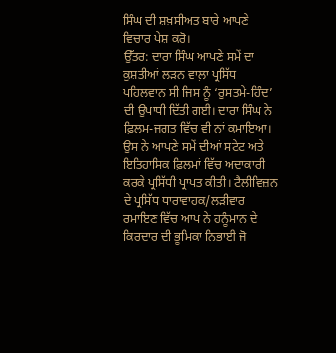ਸਿੰਘ ਦੀ ਸ਼ਖ਼ਸੀਅਤ ਬਾਰੇ ਆਪਣੇ ਵਿਚਾਰ ਪੇਸ਼ ਕਰੋ।
ਉੱਤਰ: ਦਾਰਾ ਸਿੰਘ ਆਪਣੇ ਸਮੇਂ ਦਾ ਕੁਸ਼ਤੀਆਂ ਲੜਨ ਵਾਲ਼ਾ ਪ੍ਰਸਿੱਧ ਪਹਿਲਵਾਨ ਸੀ ਜਿਸ ਨੂੰ ‘ਰੁਸਤਮੇ-ਹਿੰਦ’ ਦੀ ਉਪਾਧੀ ਦਿੱਤੀ ਗਈ। ਦਾਰਾ ਸਿੰਘ ਨੇ ਫ਼ਿਲਮ-ਜਗਤ ਵਿੱਚ ਵੀ ਨਾਂ ਕਮਾਇਆ। ਉਸ ਨੇ ਆਪਣੇ ਸਮੇਂ ਦੀਆਂ ਸਟੇਟ ਅਤੇ ਇਤਿਹਾਸਿਕ ਫ਼ਿਲਮਾਂ ਵਿੱਚ ਅਦਾਕਾਰੀ ਕਰਕੇ ਪ੍ਰਸਿੱਧੀ ਪ੍ਰਾਪਤ ਕੀਤੀ। ਟੈਲੀਵਿਜ਼ਨ ਦੇ ਪ੍ਰਸਿੱਧ ਧਾਰਾਵਾਹਕ/ਲੜੀਵਾਰ ਰਮਾਇਣ ਵਿੱਚ ਆਪ ਨੇ ਹਨੂੰਮਾਨ ਦੇ ਕਿਰਦਾਰ ਦੀ ਭੂਮਿਕਾ ਨਿਭਾਈ ਜੋ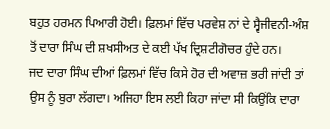ਬਹੁਤ ਹਰਮਨ ਪਿਆਰੀ ਹੋਈ। ਫ਼ਿਲਮਾਂ ਵਿੱਚ ਪਰਵੇਸ਼ ਨਾਂ ਦੇ ਸ੍ਵੈਜੀਵਨੀ-ਅੰਸ਼ ਤੋਂ ਦਾਰਾ ਸਿੰਘ ਦੀ ਸ਼ਖਸੀਅਤ ਦੇ ਕਈ ਪੱਖ ਦ੍ਰਿਸ਼ਟੀਗੋਚਰ ਹੁੰਦੇ ਹਨ।
ਜਦ ਦਾਰਾ ਸਿੰਘ ਦੀਆਂ ਫ਼ਿਲਮਾਂ ਵਿੱਚ ਕਿਸੇ ਹੋਰ ਦੀ ਅਵਾਜ਼ ਭਰੀ ਜਾਂਦੀ ਤਾਂ ਉਸ ਨੂੰ ਬੁਰਾ ਲੱਗਦਾ। ਅਜਿਹਾ ਇਸ ਲਈ ਕਿਹਾ ਜਾਂਦਾ ਸੀ ਕਿਉਂਕਿ ਦਾਰਾ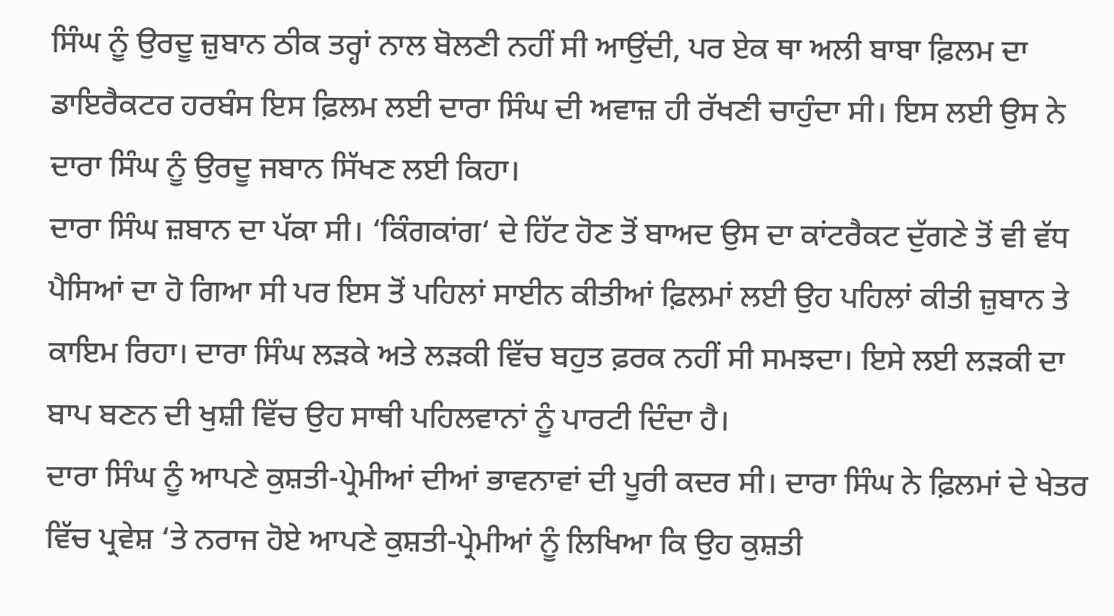ਸਿੰਘ ਨੂੰ ਉਰਦੂ ਜ਼ੁਬਾਨ ਠੀਕ ਤਰ੍ਹਾਂ ਨਾਲ ਬੋਲਣੀ ਨਹੀਂ ਸੀ ਆਉਂਦੀ, ਪਰ ਏਕ ਥਾ ਅਲੀ ਬਾਬਾ ਫ਼ਿਲਮ ਦਾ ਡਾਇਰੈਕਟਰ ਹਰਬੰਸ ਇਸ ਫ਼ਿਲਮ ਲਈ ਦਾਰਾ ਸਿੰਘ ਦੀ ਅਵਾਜ਼ ਹੀ ਰੱਖਣੀ ਚਾਹੁੰਦਾ ਸੀ। ਇਸ ਲਈ ਉਸ ਨੇ ਦਾਰਾ ਸਿੰਘ ਨੂੰ ਉਰਦੂ ਜਬਾਨ ਸਿੱਖਣ ਲਈ ਕਿਹਾ।
ਦਾਰਾ ਸਿੰਘ ਜ਼ਬਾਨ ਦਾ ਪੱਕਾ ਸੀ। ‘ਕਿੰਗਕਾਂਗ‘ ਦੇ ਹਿੱਟ ਹੋਣ ਤੋਂ ਬਾਅਦ ਉਸ ਦਾ ਕਾਂਟਰੈਕਟ ਦੁੱਗਣੇ ਤੋਂ ਵੀ ਵੱਧ ਪੈਸਿਆਂ ਦਾ ਹੋ ਗਿਆ ਸੀ ਪਰ ਇਸ ਤੋਂ ਪਹਿਲਾਂ ਸਾਈਨ ਕੀਤੀਆਂ ਫ਼ਿਲਮਾਂ ਲਈ ਉਹ ਪਹਿਲਾਂ ਕੀਤੀ ਜ਼ੁਬਾਨ ਤੇ ਕਾਇਮ ਰਿਹਾ। ਦਾਰਾ ਸਿੰਘ ਲੜਕੇ ਅਤੇ ਲੜਕੀ ਵਿੱਚ ਬਹੁਤ ਫ਼ਰਕ ਨਹੀਂ ਸੀ ਸਮਝਦਾ। ਇਸੇ ਲਈ ਲੜਕੀ ਦਾ ਬਾਪ ਬਣਨ ਦੀ ਖੁਸ਼ੀ ਵਿੱਚ ਉਹ ਸਾਥੀ ਪਹਿਲਵਾਨਾਂ ਨੂੰ ਪਾਰਟੀ ਦਿੰਦਾ ਹੈ।
ਦਾਰਾ ਸਿੰਘ ਨੂੰ ਆਪਣੇ ਕੁਸ਼ਤੀ-ਪ੍ਰੇਮੀਆਂ ਦੀਆਂ ਭਾਵਨਾਵਾਂ ਦੀ ਪੂਰੀ ਕਦਰ ਸੀ। ਦਾਰਾ ਸਿੰਘ ਨੇ ਫ਼ਿਲਮਾਂ ਦੇ ਖੇਤਰ ਵਿੱਚ ਪ੍ਰਵੇਸ਼ ‘ਤੇ ਨਰਾਜ ਹੋਏ ਆਪਣੇ ਕੁਸ਼ਤੀ-ਪ੍ਰੇਮੀਆਂ ਨੂੰ ਲਿਖਿਆ ਕਿ ਉਹ ਕੁਸ਼ਤੀ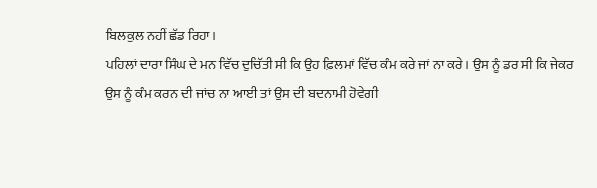ਬਿਲਕੁਲ ਨਹੀਂ ਛੱਡ ਰਿਹਾ।
ਪਹਿਲਾਂ ਦਾਰਾ ਸਿੰਘ ਦੇ ਮਨ ਵਿੱਚ ਦੁਚਿੱਤੀ ਸੀ ਕਿ ਉਹ ਫ਼ਿਲਮਾਂ ਵਿੱਚ ਕੰਮ ਕਰੇ ਜਾਂ ਨਾ ਕਰੇ। ਉਸ ਨੂੰ ਡਰ ਸੀ ਕਿ ਜੇਕਰ ਉਸ ਨੂੰ ਕੰਮ ਕਰਨ ਦੀ ਜਾਂਚ ਨਾ ਆਈ ਤਾਂ ਉਸ ਦੀ ਬਦਨਾਮੀ ਹੋਵੇਗੀ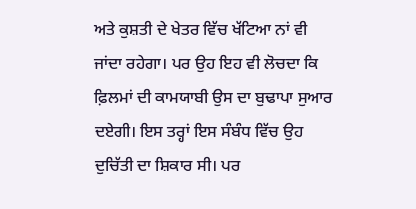ਅਤੇ ਕੁਸ਼ਤੀ ਦੇ ਖੇਤਰ ਵਿੱਚ ਖੱਟਿਆ ਨਾਂ ਵੀ ਜਾਂਦਾ ਰਹੇਗਾ। ਪਰ ਉਹ ਇਹ ਵੀ ਲੋਚਦਾ ਕਿ ਫ਼ਿਲਮਾਂ ਦੀ ਕਾਮਯਾਬੀ ਉਸ ਦਾ ਬੁਢਾਪਾ ਸੁਆਰ ਦਏਗੀ। ਇਸ ਤਰ੍ਹਾਂ ਇਸ ਸੰਬੰਧ ਵਿੱਚ ਉਹ ਦੁਚਿੱਤੀ ਦਾ ਸ਼ਿਕਾਰ ਸੀ। ਪਰ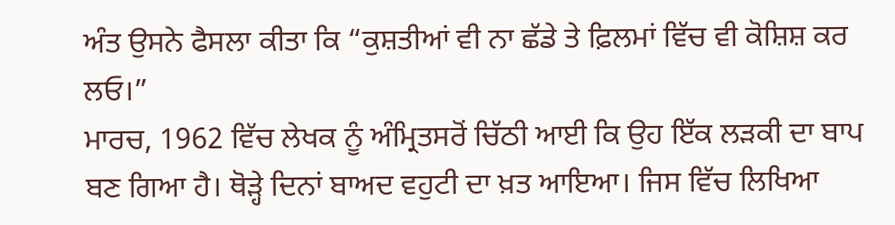ਅੰਤ ਉਸਨੇ ਫੈਸਲਾ ਕੀਤਾ ਕਿ “ਕੁਸ਼ਤੀਆਂ ਵੀ ਨਾ ਛੱਡੇ ਤੇ ਫ਼ਿਲਮਾਂ ਵਿੱਚ ਵੀ ਕੋਸ਼ਿਸ਼ ਕਰ ਲਓ।”
ਮਾਰਚ, 1962 ਵਿੱਚ ਲੇਖਕ ਨੂੰ ਅੰਮ੍ਰਿਤਸਰੋਂ ਚਿੱਠੀ ਆਈ ਕਿ ਉਹ ਇੱਕ ਲੜਕੀ ਦਾ ਬਾਪ ਬਣ ਗਿਆ ਹੈ। ਥੋੜ੍ਹੇ ਦਿਨਾਂ ਬਾਅਦ ਵਹੁਟੀ ਦਾ ਖ਼ਤ ਆਇਆ। ਜਿਸ ਵਿੱਚ ਲਿਖਿਆ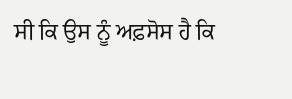ਸੀ ਕਿ ਉਸ ਨੂੰ ਅਫ਼ਸੋਸ ਹੈ ਕਿ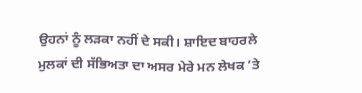ਉਹਨਾਂ ਨੂੰ ਲੜਕਾ ਨਹੀਂ ਦੇ ਸਕੀ। ਸ਼ਾਇਦ ਬਾਹਰਲੇ ਮੁਲਕਾਂ ਦੀ ਸੱਭਿਅਤਾ ਦਾ ਅਸਰ ਮੇਰੇ ਮਨ ਲੇਖਕ ’ਤੇ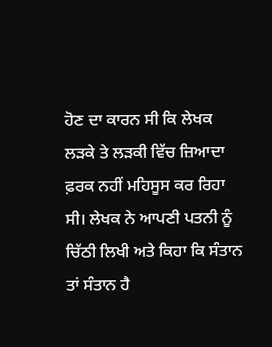ਹੋਣ ਦਾ ਕਾਰਨ ਸੀ ਕਿ ਲੇਖਕ ਲੜਕੇ ਤੇ ਲੜਕੀ ਵਿੱਚ ਜ਼ਿਆਦਾ ਫ਼ਰਕ ਨਹੀਂ ਮਹਿਸੂਸ ਕਰ ਰਿਹਾ ਸੀ। ਲੇਖਕ ਨੇ ਆਪਣੀ ਪਤਨੀ ਨੂੰ ਚਿੱਠੀ ਲਿਖੀ ਅਤੇ ਕਿਹਾ ਕਿ ਸੰਤਾਨ ਤਾਂ ਸੰਤਾਨ ਹੈ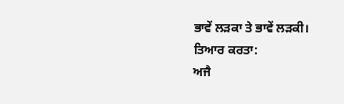ਭਾਵੇਂ ਲੜਕਾ ਤੇ ਭਾਵੇਂ ਲੜਕੀ।
ਤਿਆਰ ਕਰਤਾ:
ਅਜੈ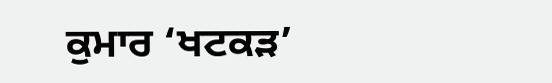ਕੁਮਾਰ ‘ਖਟਕੜ’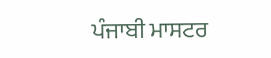ਪੰਜਾਬੀ ਮਾਸਟਰ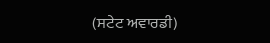(ਸਟੇਟ ਅਵਾਰਡੀ)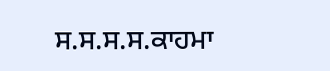ਸ.ਸ.ਸ.ਸ.ਕਾਹਮਾ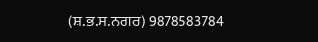(ਸ਼.ਭ.ਸ.ਨਗਰ) 9878583784